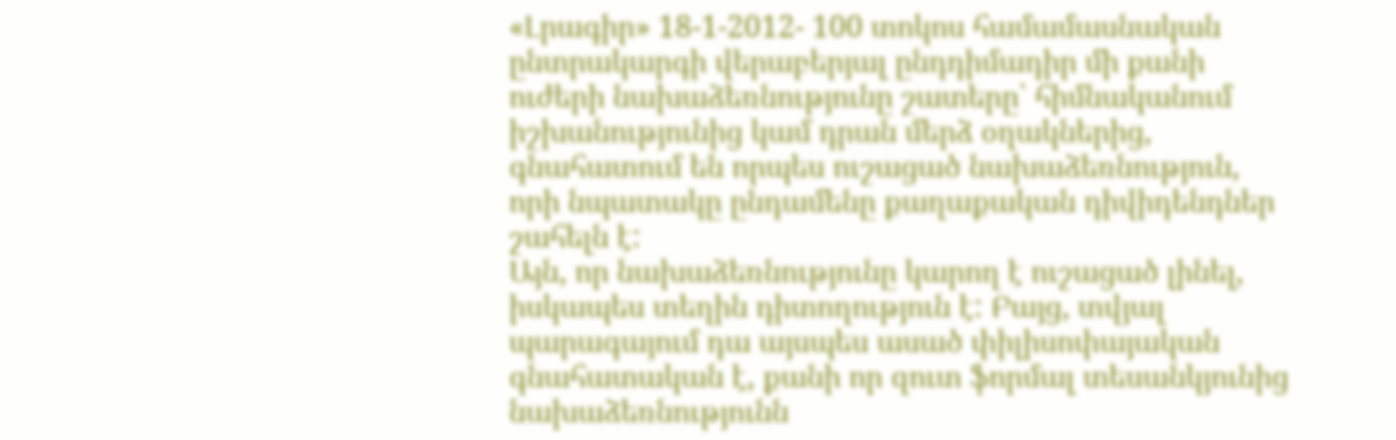«Լրագիր» 18-1-2012- 100 տոկոս համամասնական ընտրակարգի վերաբերյալ ընդդիմադիր մի քանի ուժերի նախաձեռնությունը շատերը՝ հիմնականում իշխանությունից կամ դրան մերձ օղակներից, գնահատում են որպես ուշացած նախաձեռնություն, որի նպատակը ընդամենը քաղաքական դիվիդենդներ շահելն է:
Այն, որ նախաձեռնությունը կարող է ուշացած լինել, իսկապես տեղին դիտողություն է: Բայց, տվյալ պարագայում դա այսպես ասած փիլիսոփայական գնահատական է, քանի որ զուտ ֆորմալ տեսանկյունից նախաձեռնությունն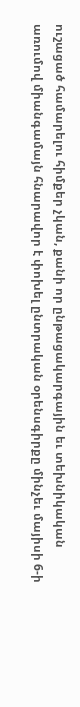ուշացած համարելու հիմքեր չկան, քանի որ ընթացակարգային եւ տեխնիկական առումով միանգամայն հնարավոր է փոխել ընտրական օրենսգիրքը մինչեւ մայիսի 6-ի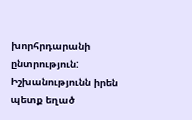խորհրդարանի ընտրություն:
Իշխանությունն իրեն պետք եղած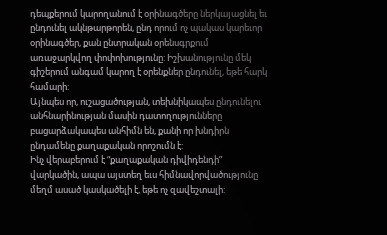դեպքերում կարողանում է օրինագծերը ներկայացնել եւ ընդունել ակնթարթորեն, ընդ որում ոչ պակաս կարեւոր օրինագծեր, քան ընտրական օրենսգրքում առաջարկվող փոփոխությունը: Իշխանությունը մեկ գիշերում անգամ կարող է օրենքներ ընդունել, եթե հարկ համարի:
Այնպես որ, ուշացածության, տեխնիկապես ընդունելու անհնարինության մասին դատողությունները բացարձակապես անհիմն են, քանի որ խնդիրն ընդամենը քաղաքական որոշումն է:
Ինչ վերաբերում է “քաղաքական դիվիդենդի” վարկածին, ապա այստեղ եւս հիմնավորվածությունը մեղմ ասած կասկածելի է, եթե ոչ զավեշտալի: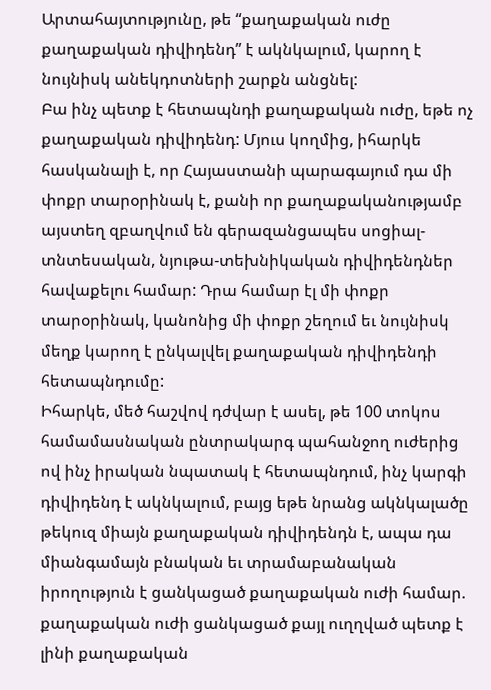Արտահայտությունը, թե “քաղաքական ուժը քաղաքական դիվիդենդ” է ակնկալում, կարող է նույնիսկ անեկդոտների շարքն անցնել:
Բա ինչ պետք է հետապնդի քաղաքական ուժը, եթե ոչ քաղաքական դիվիդենդ: Մյուս կողմից, իհարկե հասկանալի է, որ Հայաստանի պարագայում դա մի փոքր տարօրինակ է, քանի որ քաղաքականությամբ այստեղ զբաղվում են գերազանցապես սոցիալ-տնտեսական, նյութա-տեխնիկական դիվիդենդներ հավաքելու համար: Դրա համար էլ մի փոքր տարօրինակ, կանոնից մի փոքր շեղում եւ նույնիսկ մեղք կարող է ընկալվել քաղաքական դիվիդենդի հետապնդումը:
Իհարկե, մեծ հաշվով դժվար է ասել, թե 100 տոկոս համամասնական ընտրակարգ պահանջող ուժերից ով ինչ իրական նպատակ է հետապնդում, ինչ կարգի դիվիդենդ է ակնկալում, բայց եթե նրանց ակնկալածը թեկուզ միայն քաղաքական դիվիդենդն է, ապա դա միանգամայն բնական եւ տրամաբանական իրողություն է ցանկացած քաղաքական ուժի համար. քաղաքական ուժի ցանկացած քայլ ուղղված պետք է լինի քաղաքական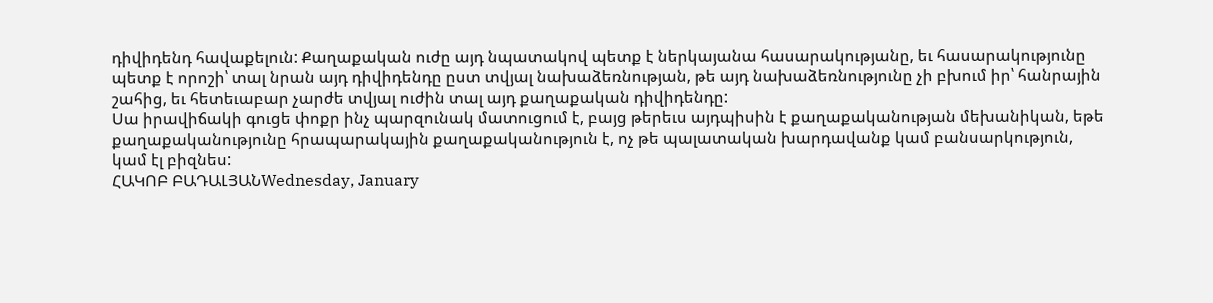դիվիդենդ հավաքելուն: Քաղաքական ուժը այդ նպատակով պետք է ներկայանա հասարակությանը, եւ հասարակությունը պետք է որոշի՝ տալ նրան այդ դիվիդենդը ըստ տվյալ նախաձեռնության, թե այդ նախաձեռնությունը չի բխում իր՝ հանրային շահից, եւ հետեւաբար չարժե տվյալ ուժին տալ այդ քաղաքական դիվիդենդը:
Սա իրավիճակի գուցե փոքր ինչ պարզունակ մատուցում է, բայց թերեւս այդպիսին է քաղաքականության մեխանիկան, եթե քաղաքականությունը հրապարակային քաղաքականություն է, ոչ թե պալատական խարդավանք կամ բանսարկություն, կամ էլ բիզնես:
ՀԱԿՈԲ ԲԱԴԱԼՅԱՆWednesday, January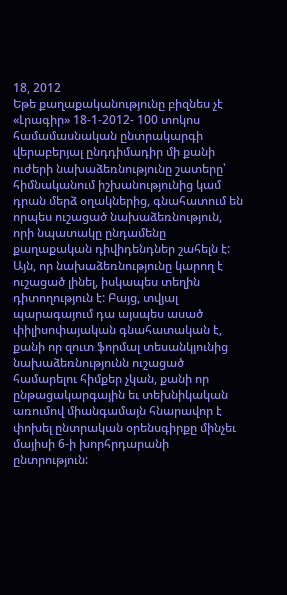18, 2012
Եթե քաղաքականությունը բիզնես չէ
«Լրագիր» 18-1-2012- 100 տոկոս համամասնական ընտրակարգի վերաբերյալ ընդդիմադիր մի քանի ուժերի նախաձեռնությունը շատերը՝ հիմնականում իշխանությունից կամ դրան մերձ օղակներից, գնահատում են որպես ուշացած նախաձեռնություն, որի նպատակը ընդամենը քաղաքական դիվիդենդներ շահելն է:
Այն, որ նախաձեռնությունը կարող է ուշացած լինել, իսկապես տեղին դիտողություն է: Բայց, տվյալ պարագայում դա այսպես ասած փիլիսոփայական գնահատական է, քանի որ զուտ ֆորմալ տեսանկյունից նախաձեռնությունն ուշացած համարելու հիմքեր չկան, քանի որ ընթացակարգային եւ տեխնիկական առումով միանգամայն հնարավոր է փոխել ընտրական օրենսգիրքը մինչեւ մայիսի 6-ի խորհրդարանի ընտրություն: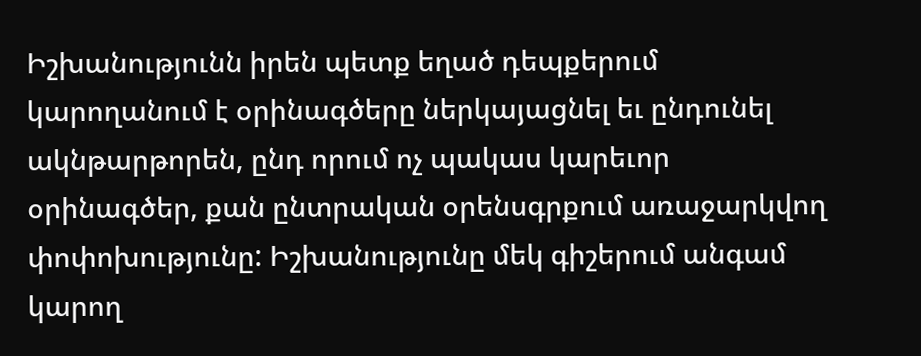Իշխանությունն իրեն պետք եղած դեպքերում կարողանում է օրինագծերը ներկայացնել եւ ընդունել ակնթարթորեն, ընդ որում ոչ պակաս կարեւոր օրինագծեր, քան ընտրական օրենսգրքում առաջարկվող փոփոխությունը: Իշխանությունը մեկ գիշերում անգամ կարող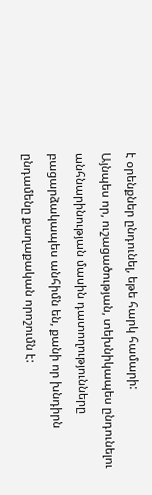է օրենքներ ընդունել, եթե հարկ համարի:
Այնպես որ, ուշացածության, տեխնիկապես ընդունելու անհնարինության մասին դատողությունները բացարձակապես անհիմն են, քանի որ խնդիրն ընդամենը քաղաքական որոշումն է: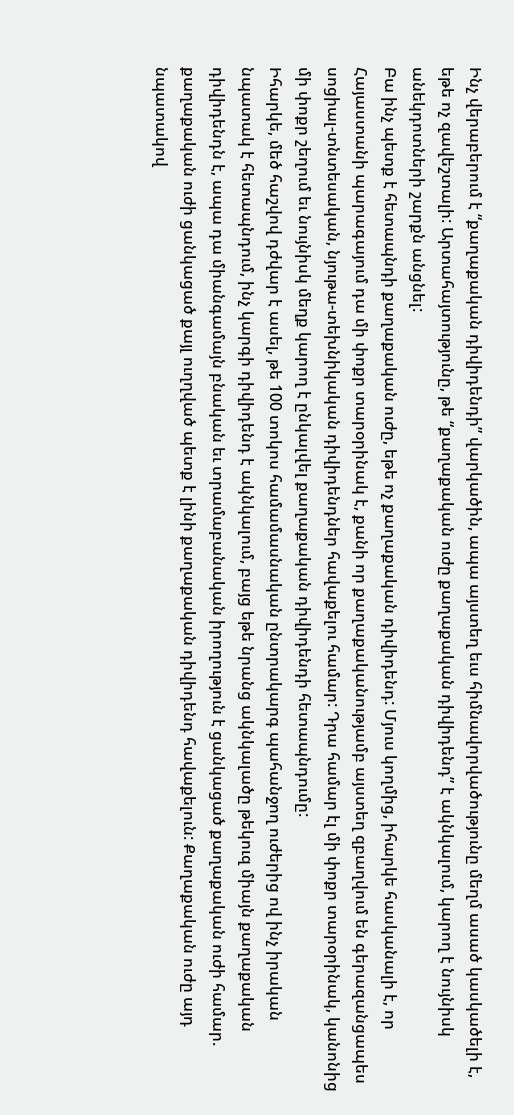Ինչ վերաբերում է “քաղաքական դիվիդենդի” վարկածին, ապա այստեղ եւս հիմնավորվածությունը մեղմ ասած կասկածելի է, եթե ոչ զավեշտալի: Արտահայտությունը, թե “քաղաքական ուժը քաղաքական դիվիդենդ” է ակնկալում, կարող է նույնիսկ անեկդոտների շարքն անցնել:
Բա ինչ պետք է հետապնդի քաղաքական ուժը, եթե ոչ քաղաքական դիվիդենդ: Մյուս կողմից, իհարկե հասկանալի է, որ Հայաստանի պարագայում դա մի փոքր տարօրինակ է, քանի որ քաղաքականությամբ այստեղ զբաղվում են գերազանցապես սոցիալ-տնտեսական, նյութա-տեխնիկական դիվիդենդներ հավաքելու համար: Դրա համար էլ մի փոքր տարօրինակ, կանոնից մի փոքր շեղում եւ նույնիսկ մեղք կարող է ընկալվել քաղաքական դիվիդենդի հետապնդումը:
Իհարկե, մեծ հաշվով դժվար է ասել, թե 100 տոկոս համամասնական ընտրակարգ պահանջող ուժերից ով ինչ իրական նպատակ է հետապնդում, ինչ կարգի դիվիդենդ է ակնկալում, բայց եթե նրանց ակնկալածը թեկուզ միայն քաղաքական դիվիդենդն է, ապա դա միանգամայն բնական եւ տրամաբանական իրողություն է ցանկացած քաղաքական ուժի համար. քաղաքական ուժի ցանկացած քայլ ուղղված պետք է լինի քաղաքական դիվիդենդ հավաքելուն: Քաղաքական ուժը այդ նպատակով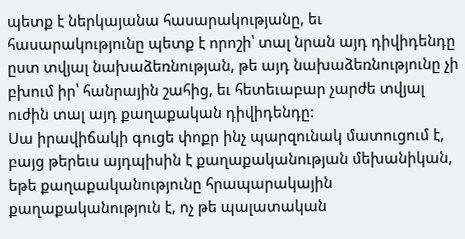պետք է ներկայանա հասարակությանը, եւ հասարակությունը պետք է որոշի՝ տալ նրան այդ դիվիդենդը ըստ տվյալ նախաձեռնության, թե այդ նախաձեռնությունը չի բխում իր՝ հանրային շահից, եւ հետեւաբար չարժե տվյալ ուժին տալ այդ քաղաքական դիվիդենդը:
Սա իրավիճակի գուցե փոքր ինչ պարզունակ մատուցում է, բայց թերեւս այդպիսին է քաղաքականության մեխանիկան, եթե քաղաքականությունը հրապարակային քաղաքականություն է, ոչ թե պալատական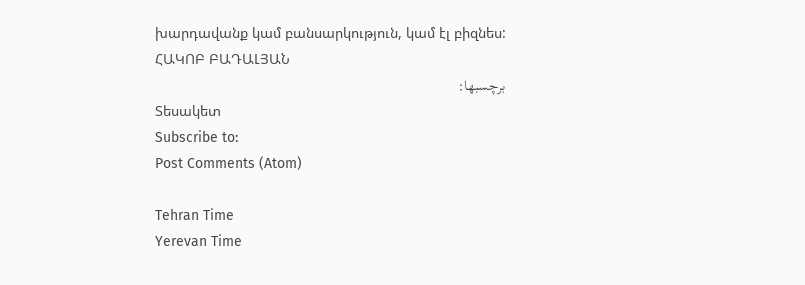խարդավանք կամ բանսարկություն, կամ էլ բիզնես:
ՀԱԿՈԲ ԲԱԴԱԼՅԱՆ
برچسبها:
Տեսակետ
Subscribe to:
Post Comments (Atom)

Tehran Time
Yerevan Time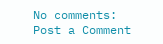No comments:
Post a Comment